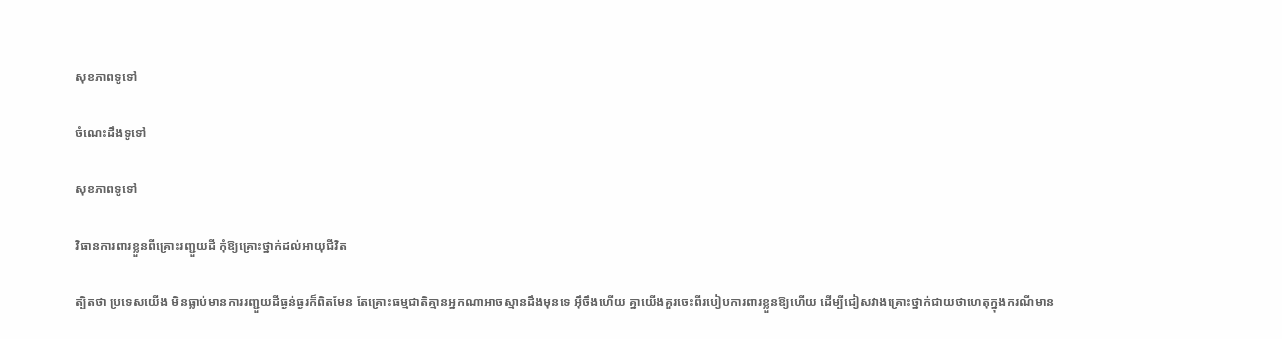សុខភាពទូទៅ

ចំណេះដឹងទូទៅ

សុខភាពទូទៅ

វិធានការពារខ្លួនពីគ្រោះរញ្ជួយដី កុំឱ្យគ្រោះថ្នាក់ដល់អាយុជីវិត

ត្បិតថា ប្រទេសយើង មិនធ្លាប់មានការរញ្ជួយដីធ្ងន់ធ្ងរក៏ពិតមែន តែគ្រោះធម្មជាតិគ្មានអ្នកណាអាចស្មានដឹងមុនទេ អ៊ឹចឹងហើយ គ្នាយើងគួរចេះពីរបៀបការពារខ្លួនឱ្យហើយ ដើម្បីជៀសវាងគ្រោះថ្នាក់ជាយថាហេតុក្នុងករណីមាន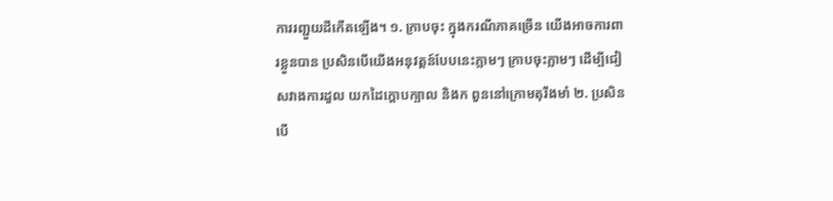ការរញ្ជួយដីកើតឡើង។ ១. ក្រាបចុះ ក្នុងករណីភាគច្រើន យើងអាចការពារខ្លួនបាន ប្រសិនបើយើងអនុវត្តន៍បែបនេះភ្លាមៗ ក្រាបចុះភ្លាមៗ ដើម្បីជៀសវាងការដួល យកដៃក្តោបក្បាល និងក ពួននៅក្រោមតុរឹងមាំ ២. ប្រសិនបើ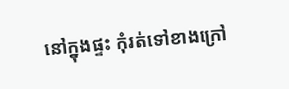នៅក្នុងផ្ទះ កុំរត់ទៅខាងក្រៅ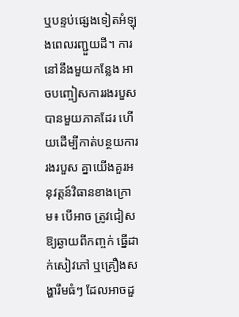ឬបន្ទប់ផ្សេងទៀតអំឡុងពេលរញ្ជួយដី។ ការនៅនឹងមួយកន្លែង អាចបញ្ចៀសការរងរបួសបានមួយភាគដែរ ហើយដើម្បីកាត់បន្ថយការរងរបួស គ្នាយើងគួរអនុវត្តន៍វិធានខាងក្រោម៖ បើអាច ត្រូវជៀសឱ្យឆ្ងាយពីកញ្ចក់ ធ្នើដាក់សៀវភៅ ឬគ្រឿងសង្ហារឹមធំៗ ដែលអាចដួ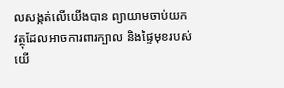លសង្កត់លើយើងបាន ព្យាយាមចាប់យកវត្ថុដែលអាចការពារក្បាល និងផ្ទៃមុខរបស់យើ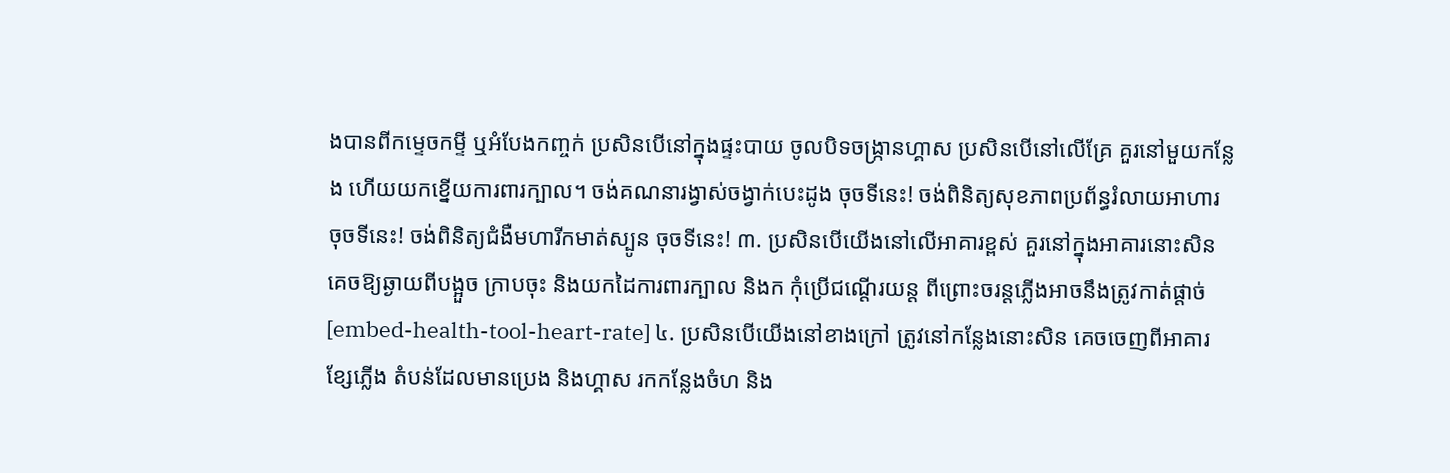ងបានពីកម្ទេចកម្ទី ឬអំបែងកញ្ចក់ ប្រសិនបើនៅក្នុងផ្ទះបាយ ចូលបិទចង្ក្រានហ្គាស ប្រសិនបើនៅលើគ្រែ គួរនៅមួយកន្លែង ហើយយកខ្នើយការពារក្បាល។ ចង់គណនារង្វាស់ចង្វាក់បេះដូង ចុចទីនេះ! ចង់ពិនិត្យសុខភាពប្រព័ន្ធរំលាយអាហារ ចុចទីនេះ! ចង់ពិនិត្យជំងឺមហារីកមាត់ស្បូន ចុចទីនេះ! ៣. ប្រសិនបើយើងនៅលើអាគារខ្ពស់ គួរនៅក្នុងអាគារនោះសិន គេចឱ្យឆ្ងាយពីបង្អួច ក្រាបចុះ និងយកដៃការពារក្បាល និងក កុំប្រើជណ្តើរយន្ត ពីព្រោះចរន្តភ្លើងអាចនឹងត្រូវកាត់ផ្តាច់ [embed-health-tool-heart-rate] ៤. ប្រសិនបើយើងនៅខាងក្រៅ ត្រូវនៅកន្លែងនោះសិន គេចចេញពីអាគារ ខ្សែភ្លើង តំបន់ដែលមានប្រេង និងហ្គាស រកកន្លែងចំហ និង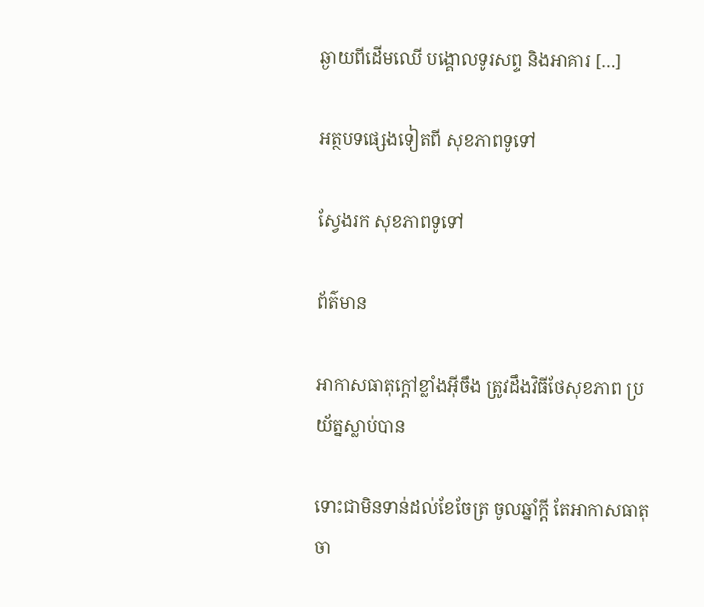ឆ្ងាយពីដើមឈើ បង្គោលទូរសព្ទ និងអាគារ […]

អត្ថបទផ្សេងទៀតពី សុខភាពទូទៅ

ស្វែងរក សុខភាពទូទៅ

ព័ត៌មាន

អាកាសធាតុក្តៅខ្លាំងអ៊ីចឹង ត្រូវដឹងវិធីថែសុខភាព ប្រយ័ត្នស្លាប់បាន

ទោះជាមិនទាន់ដល់ខែចែត្រ ចូលឆ្នាំក្តី តែអាកាសធាតុចា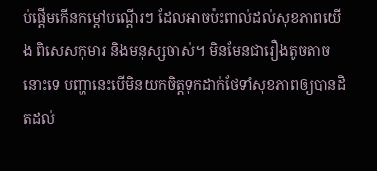ប់ផ្តើមកើនកម្តៅបណ្តើរៗ ដែលអាចប៉ះពាល់ដល់សុខភាពយើង ពិសេសកុមារ និងមនុស្សចាស់។ មិនមែនជារឿងតូចតាចនោះទេ បញ្ហានេះបើមិនយកចិត្តទុកដាក់ថែទាំសុខភាពឲ្យបានដិតដល់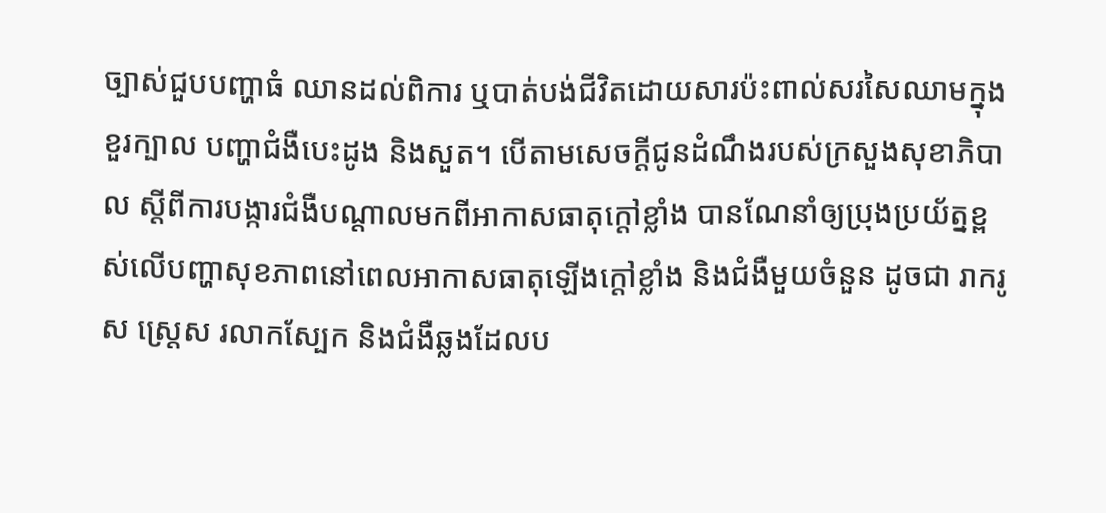ច្បាស់ជួបបញ្ហាធំ ឈានដល់ពិការ ឬបាត់បង់ជីវិតដោយសារប៉ះពាល់សរសៃឈាមក្នុងខួរក្បាល បញ្ហាជំងឺបេះដូង និងសួត។ បើតាមសេចក្តីជូនដំណឹងរបស់ក្រសួងសុខាភិបាល ស្តីពីការបង្ការជំងឺបណ្តាលមកពីអាកាសធាតុក្តៅខ្លាំង បានណែនាំឲ្យប្រុងប្រយ័ត្នខ្ពស់លើបញ្ហាសុខភាពនៅពេលអាកាសធាតុឡើងក្តៅខ្លាំង និងជំងឺមួយចំនួន ដូចជា រាករូស ស្រេ្តស រលាកស្បែក និងជំងឺឆ្លងដែលប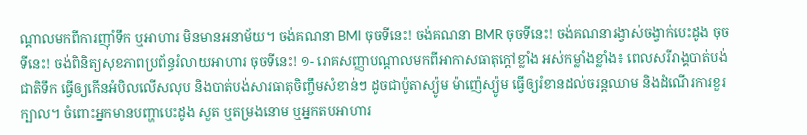ណ្តាលមកពីការញ៉ាំទឹក ឬអាហារ មិនមានអនាម័យ។ ចង់គណនា BMI ចុចទីនេះ! ចង់គណនា BMR ចុចទីនេះ! ចង់គណនារង្វាស់ចង្វាក់បេះដូង ចុចទីនេះ! ចង់ពិនិត្យសុខភាពប្រព័ន្ធរំលាយអាហារ ចុចទីនេះ! ១- រោគសញ្ញាបណ្តាលមកពីអាកាសធាតុក្តៅខ្លាំង អស់កម្លាំងខ្លាំង៖ ពេលសរីរាង្គបាត់បង់ជាតិទឹក ធ្វើឲ្យកើនអំបិលលើសលុប និងបាត់បង់សារធាតុចិញ្ចឹមសំខាន់ៗ ដូចជាប៉ូតាស្យ៉ូម ម៉ាញ៉េស្យ៉ូម ធ្វើឲ្យរំខានដល់ចរន្តឈាម និងដំណើរការខួរក្បាល។ ចំពោះអ្នកមានបញ្ហាបេះដូង សួត ឬតម្រងនោម ឬអ្នកតបអាហារ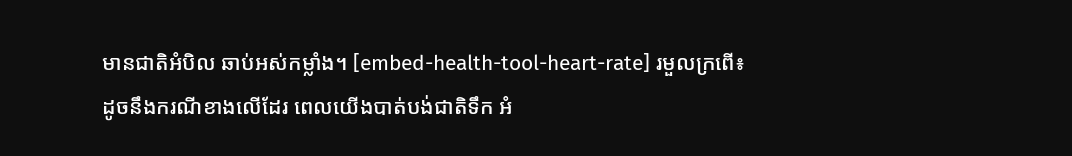មានជាតិអំបិល ឆាប់អស់កម្លាំង។ [embed-health-tool-heart-rate] រមួលក្រពើ៖ ដូចនឹងករណីខាងលើដែរ ពេលយើងបាត់បង់ជាតិទឹក អំ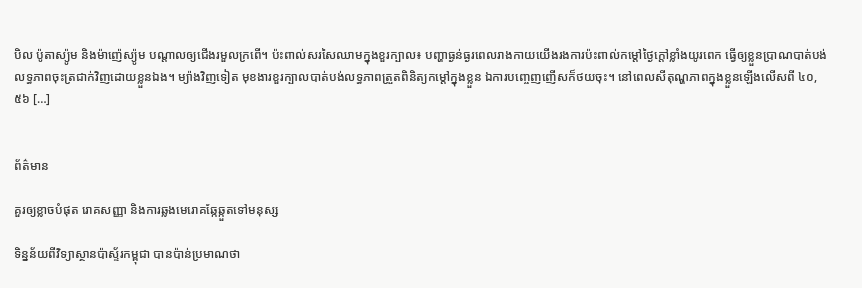បិល ប៉ូតាស្យ៉ូម និងម៉ាញ៉េស្យ៉ូម បណ្តាលឲ្យជើងរមួលក្រពើ។ ប៉ះពាល់សរសៃឈាមក្នុងខួរក្បាល៖ បញ្ហាធ្ងន់ធ្ងរពេលរាងកាយយើងរងការប៉ះពាល់កម្តៅថ្ងៃក្តៅខ្លាំងយូរពេក ធ្វើឲ្យខ្លួនប្រាណបាត់បង់លទ្ធភាពចុះត្រជាក់វិញដោយខ្លួនឯង។ ម្យ៉ាងវិញទៀត មុខងារខួរក្បាលបាត់បង់លទ្ធភាពត្រួតពិនិត្យកម្តៅក្នុងខ្លួន ឯការបញ្ចេញញើសក៏ថយចុះ។ នៅពេលសីតុណ្ហភាពក្នុងខ្លួនឡើងលើសពី ៤០,៥៦ […]


ព័ត៌មាន

គួរឲ្យខ្លាចបំផុត រោគសញ្ញា និងការឆ្លងមេរោគឆ្កែឆ្កួតទៅមនុស្ស

ទិន្នន័យពីវិទ្យាស្ថានប៉ាស្ទ័រកម្ពុជា បានប៉ាន់ប្រមាណថា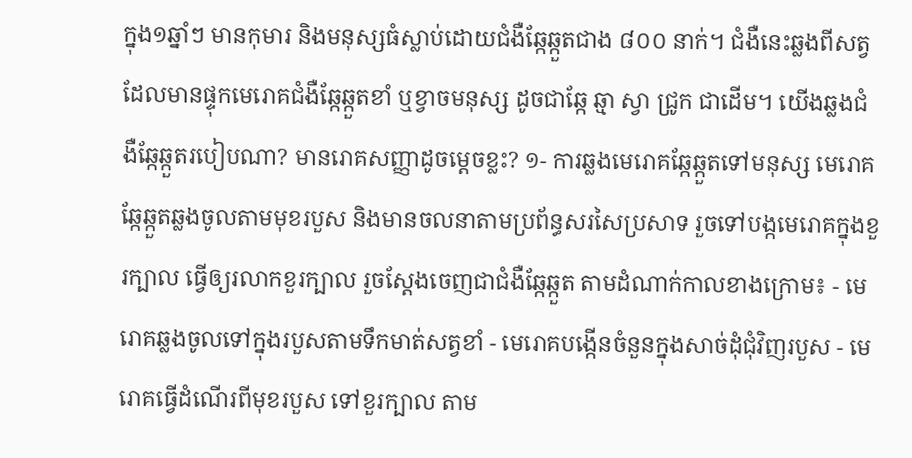ក្នុង១ឆ្នាំៗ មានកុមារ និងមនុស្សធំស្លាប់ដោយជំងឺឆ្កែឆ្កួតជាង ៨០០ នាក់។ ជំងឺនេះឆ្លងពីសត្វដែលមានផ្ទុកមេរោគជំងឺឆ្កែឆ្កួតខាំ ឬខ្វាចមនុស្ស ដូចជាឆ្កែ ឆ្មា ស្វា ជ្រូក ជាដើម។ យើងឆ្លងជំងឺឆ្កែឆ្កួតរបៀបណា? មានរោគសញ្ញាដូចម្តេចខ្លះ? ១- ការឆ្លងមេរោគឆ្កែឆ្កួតទៅមនុស្ស មេរោគឆ្កែឆ្កួតឆ្លងចូលតាមមុខរបួស និងមានចលនាតាមប្រព័ន្ធសរសៃប្រសាទ រួចទៅបង្កមេរោគក្នុងខួរក្បាល ធ្វើឲ្យរលាកខួរក្បាល រួចស្តែងចេញជាជំងឺឆ្កែឆ្កួត តាមដំណាក់កាលខាងក្រោម៖ - មេរោគឆ្លងចូលទៅក្នុងរបួសតាមទឹកមាត់សត្វខាំ - មេរោគបង្កើនចំនួនក្នុងសាច់ដុំជុំវិញរបួស - មេរោគធ្វើដំណើរពីមុខរបួស ទៅខួរក្បាល តាម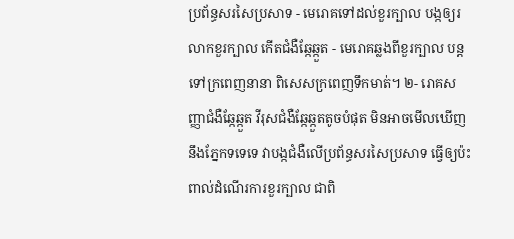ប្រព័ន្ធសរសៃប្រសាទ - មេរោគទៅដល់ខួរក្បាល បង្កឲ្យរលាកខួរក្បាល កើតជំងឺឆ្កែឆ្កួត - មេរោគឆ្លងពីខួរក្បាល បន្តទៅក្រពេញនានា ពិសេសក្រពេញទឹកមាត់។ ២- រោគសញ្ញាជំងឺឆ្កែឆ្កួត វីរុសជំងឺឆ្កែឆ្កួតតូចបំផុត មិនអាចមើលឃើញនឹងភ្នែកទទេទេ វាបង្កជំងឺលើប្រព័ន្ធសរសៃប្រសាទ ធ្វើឲ្យប៉ះពាល់ដំណើរការខួរក្បាល ជាពិ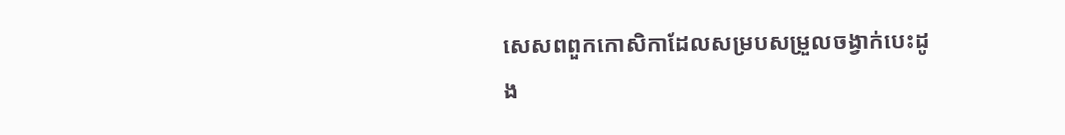សេសពពួកកោសិកាដែលសម្របសម្រួលចង្វាក់បេះដូង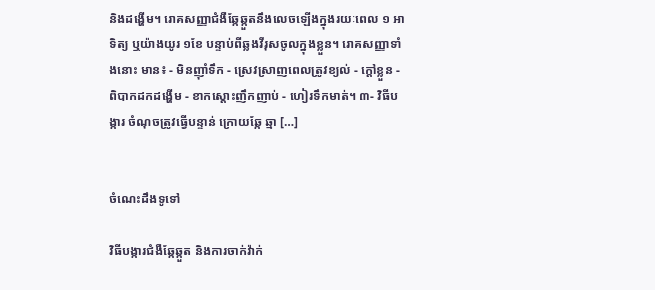និងដង្ហើម។ រោគសញ្ញាជំងឺឆ្កែឆ្កួតនឹងលេចឡើងក្នុងរយៈពេល ១ អាទិត្យ ឬយ៉ាងយូរ ១ខែ បន្ទាប់ពីឆ្លងវីរុសចូលក្នុងខ្លួន។ រោគសញ្ញាទាំងនោះ មាន៖ - មិនញ៉ាំទឹក - ស្រេវស្រាញពេលត្រូវខ្យល់ - ក្តៅខ្លួន - ពិបាកដកដង្ហើម - ខាកស្តោះញឹកញាប់ - ហៀរទឹកមាត់។ ៣- វិធីបង្ការ ចំណុចត្រូវធ្វើបន្ទាន់ ក្រោយឆ្កែ ឆ្មា […]


ចំណេះដឹងទូទៅ

វិធីបង្ការជំងឺឆ្កែឆ្កួត និងការចាក់វ៉ាក់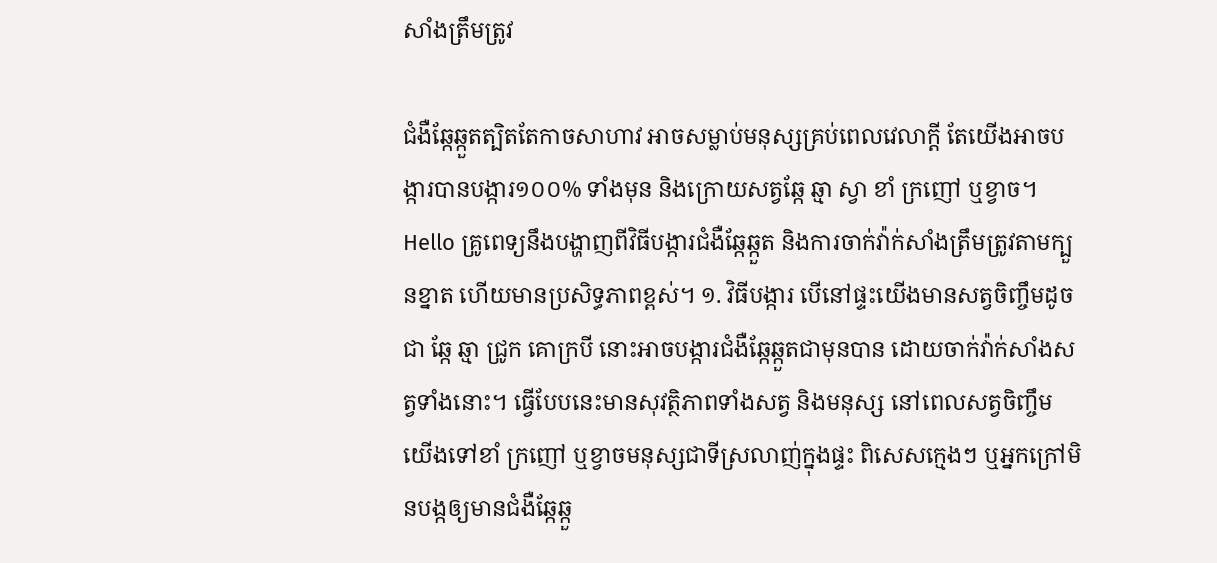សាំងត្រឹមត្រូវ

ជំងឺឆ្កែឆ្កួតត្បិតតែកាចសាហាវ អាចសម្លាប់មនុស្សគ្រប់ពេលវេលាក្តី តែយើងអាចបង្ការបានបង្ការ១០០% ទាំងមុន និងក្រោយសត្វឆ្កែ ឆ្មា ស្វា ខាំ ក្រញៅ ឬខ្វាច។ Hello គ្រូពេទ្យនឹងបង្ហាញពីវិធីបង្ការជំងឺឆ្កែឆ្កួត និងការចាក់វ៉ាក់សាំងត្រឹមត្រូវតាមក្បួនខ្នាត ហើយមានប្រសិទ្ធភាពខ្ពស់។ ១. វិធីបង្ការ បើនៅផ្ទះយើងមានសត្វចិញ្ចឹមដូចជា ឆ្កែ ឆ្មា ជ្រូក គោក្របី នោះអាចបង្ការជំងឺឆ្កែឆ្កួតជាមុនបាន ដោយចាក់វ៉ាក់សាំងសត្វទាំងនោះ។ ធ្វើបែបនេះមានសុវត្ថិភាពទាំងសត្វ និងមនុស្ស នៅពេលសត្វចិញ្ចឹមយើងទៅខាំ ក្រញៅ ឬខ្វាចមនុស្សជាទីស្រលាញ់ក្នុងផ្ទះ ពិសេសក្មេងៗ ឬអ្នកក្រៅមិនបង្កឲ្យមានជំងឺឆ្កែឆ្កួ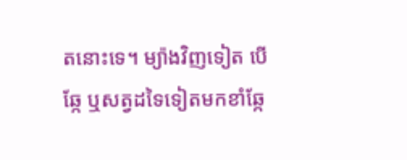តនោះទេ។ ម្យ៉ាងវិញទៀត បើឆ្កែ ឬសត្វដទៃទៀតមកខាំឆ្កែ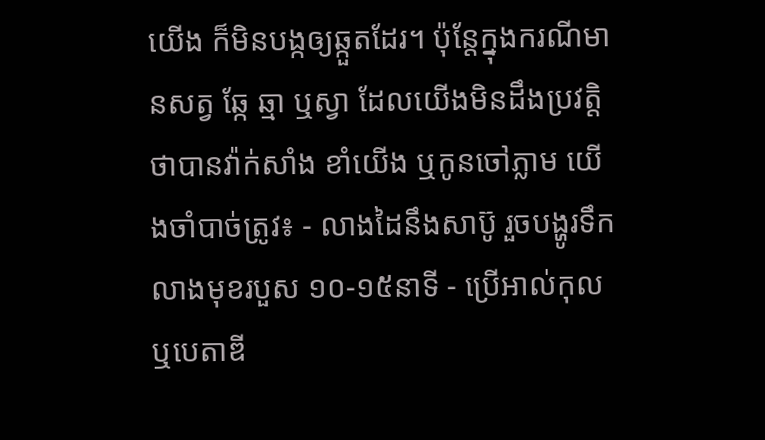យើង ក៏មិនបង្កឲ្យឆ្កួតដែរ។ ប៉ុន្តែក្នុងករណីមានសត្វ ឆ្កែ ឆ្មា ឬស្វា ដែលយើងមិនដឹងប្រវត្តិថាបានវ៉ាក់សាំង ខាំយើង ឬកូនចៅភ្លាម យើងចាំបាច់ត្រូវ៖ - លាងដៃនឹងសាប៊ូ រួចបង្ហូរទឹកលាងមុខរបួស ១០-១៥នាទី - ប្រើអាល់កុល ឬបេតាឌី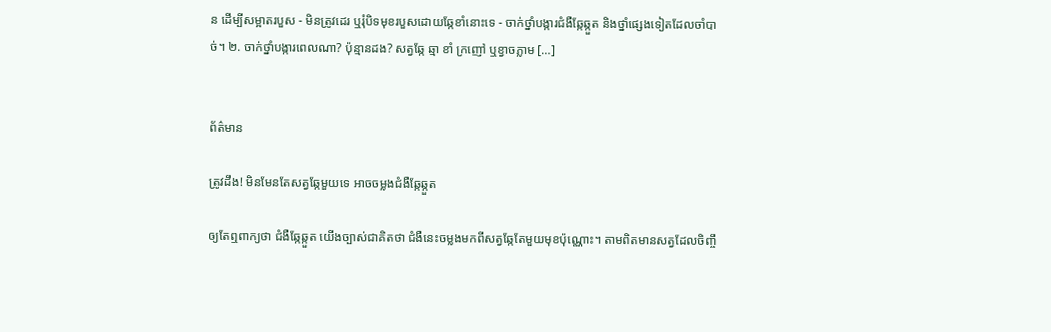ន ដើម្បីសម្អាតរបួស - មិនត្រូវដេរ ឬរុំបិទមុខរបួសដោយឆ្កែខាំនោះទេ - ចាក់ថ្នាំបង្ការជំងឺឆ្កែឆ្កួត និងថ្នាំផ្សេងទៀតដែលចាំបាច់។ ២. ចាក់ថ្នាំបង្ការពេលណា? ប៉ុន្មានដង? សត្វឆ្កែ ឆ្មា ខាំ ក្រញៅ ឬខ្វាចភ្លាម […]


ព័ត៌មាន

ត្រូវដឹង! មិនមែនតែសត្វឆ្កែមួយទេ អាចចម្លងជំងឺឆ្កែឆ្កួត

ឲ្យតែឮពាក្យថា ជំងឺឆ្កែឆ្កួត យើងច្បាស់ជាគិតថា ជំងឺនេះចម្លងមកពីសត្វឆ្កែតែមួយមុខប៉ុណ្ណោះ។ តាមពិតមានសត្វដែលចិញ្ចឹ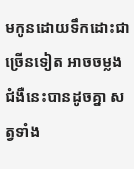មកូនដោយទឹកដោះជាច្រើនទៀត អាចចម្លងជំងឺនេះបានដូចគ្នា សត្វទាំង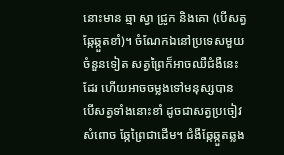នោះមាន ឆ្មា ស្វា ជ្រូក និងគោ (បើសត្វឆ្កែឆ្កួតខាំ)។ ចំណែកឯនៅប្រទេសមួយចំនួនទៀត សត្វព្រៃក៏អាចឈឺជំងឺនេះដែរ ហើយអាចចម្លងទៅមនុស្សបាន បើសត្វទាំងនោះខាំ ដូចជាសត្វប្រចៀវ សំពោច ឆ្កែព្រៃជាដើម។ ជំងឺឆ្កែឆ្កួតឆ្លង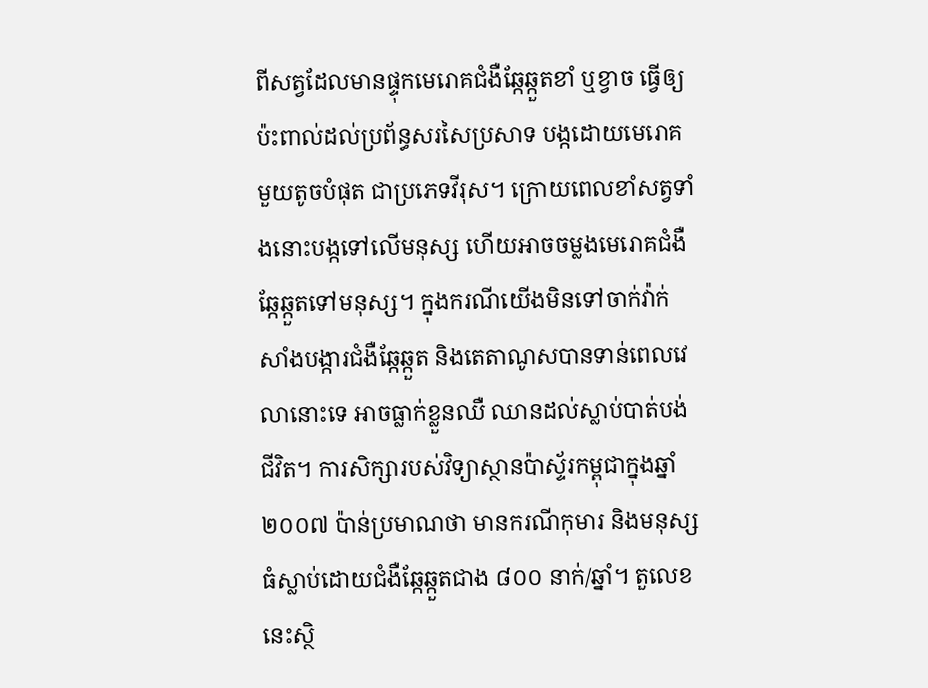ពីសត្វដែលមានផ្ទុកមេរោគជំងឺឆ្កែឆ្កួតខាំ ឬខ្វាច ធ្វើឲ្យប៉ះពាល់ដល់ប្រព័ន្ធសរសៃប្រសាទ បង្កដោយមេរោគមួយតូចបំផុត ជាប្រភេទវីរុស។ ក្រោយពេលខាំសត្វទាំងនោះបង្កទៅលើមនុស្ស ហើយអាចចម្លងមេរោគជំងឺឆ្កែឆ្កួតទៅមនុស្ស។ ក្នុងករណីយើងមិនទៅចាក់វ៉ាក់សាំងបង្ការជំងឺឆ្កែឆ្កួត និងតេតាណូសបានទាន់ពេលវេលានោះទេ អាចធ្លាក់ខ្លួនឈឺ ឈានដល់ស្លាប់បាត់បង់ជីវិត។ ការសិក្សារបស់វិទ្យាស្ថានប៉ាស្ទ័រកម្ពុជាក្នុងឆ្នាំ ២០០៧ ប៉ាន់ប្រមាណថា មានករណីកុមារ និងមនុស្សធំស្លាប់ដោយជំងឺឆ្កែឆ្កួតជាង ៨០០ នាក់/ឆ្នាំ។ តួលេខនេះស្ថិ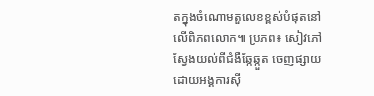តក្នុងចំណោមតួលេខខ្ពស់បំផុតនៅលើពិភពលោក៕ ប្រភព៖ សៀវភៅស្វែងយល់ពីជំងឺឆ្កែឆ្កួត ចេញផ្សាយដោយអង្គការស៊ី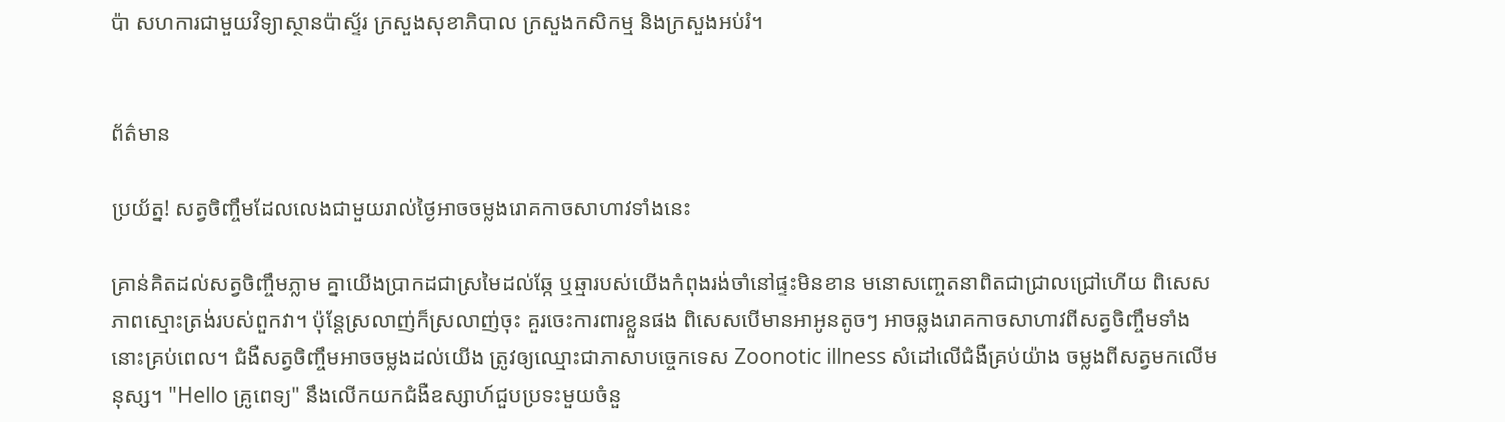ប៉ា សហការជាមួយវិទ្យាស្ថានប៉ាស្ទ័រ ក្រសួងសុខាភិបាល ក្រសួងកសិកម្ម និងក្រសួងអប់រំ។


ព័ត៌មាន

ប្រយ័ត្ន! សត្វចិញ្ចឹមដែលលេងជាមួយរាល់ថ្ងៃអាចចម្លងរោគកាចសាហាវទាំងនេះ

គ្រាន់គិតដល់សត្វចិញ្ចឹមភ្លាម គ្នាយើងប្រាកដជាស្រមៃដល់ឆ្កែ ឬឆ្មារបស់យើងកំពុងរង់ចាំនៅផ្ទះមិនខាន មនោសញ្ចេតនាពិតជាជ្រាលជ្រៅហើយ ពិសេសភាពស្មោះត្រង់របស់ពួកវា។ ប៉ុន្តែស្រលាញ់ក៏ស្រលាញ់ចុះ គួរចេះការពារខ្លួនផង ពិសេសបើមានអាអូនតូចៗ អាចឆ្លងរោគកាចសាហាវពីសត្វចិញ្ចឹមទាំងនោះគ្រប់ពេល។ ជំងឺសត្វចិញ្ចឹមអាចចម្លងដល់យើង ត្រូវឲ្យឈ្មោះជាភាសាបច្ចេកទេស Zoonotic illness សំដៅលើជំងឺគ្រប់យ៉ាង ចម្លងពីសត្វមកលើមនុស្ស។ "Hello គ្រូពេទ្យ" នឹងលើកយកជំងឺឧស្សាហ៍ជួបប្រទះមួយចំនួ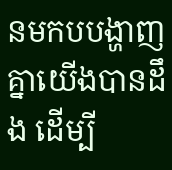នមកបបង្ហាញគ្នាយើងបានដឹង ដើម្បី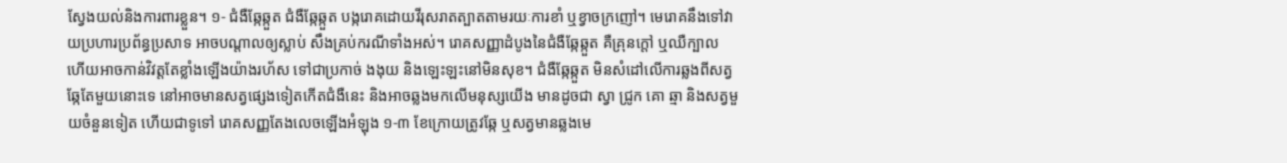ស្វែងយល់និងការពារខ្លួន។ ១- ជំងឺឆ្កែឆ្កួត ជំងឺឆ្កែឆ្កួត បង្ករោគដោយវីរុសរាតត្បាតតាមរយៈការខាំ ឬខ្វាចក្រញៅ។ មេរោគនឹងទៅវាយប្រហារប្រព័ន្ធប្រសាទ អាចបណ្តាលឲ្យស្លាប់ សឹងគ្រប់ករណីទាំងអស់។ រោគសញ្ញាដំបូងនៃជំងឺឆ្កែឆ្កួត គឺគ្រុនក្តៅ ឬឈឺក្បាល ហើយអាចកាន់វិវត្តតែខ្លាំងឡើងយ៉ាងរហ័ស ទៅជាប្រកាច់ ងងុយ និងឡេះឡះនៅមិនសុខ។ ជំងឺឆ្កែឆ្កួត មិនសំដៅលើការឆ្លងពីសត្វឆ្កែតែមួយនោះទេ នៅអាចមានសត្វផ្សេងទៀតកើតជំងឺនេះ និងអាចឆ្លងមកលើមនុស្សយើង មានដូចជា ស្វា ជ្រូក គោ ឆ្មា និងសត្វមួយចំនួនទៀត ហើយជាទូទៅ រោគសញ្ញតែងលេចឡើងអំឡុង ១-៣ ខែក្រោយត្រូវឆ្កែ ឬសត្វមានឆ្លងមេ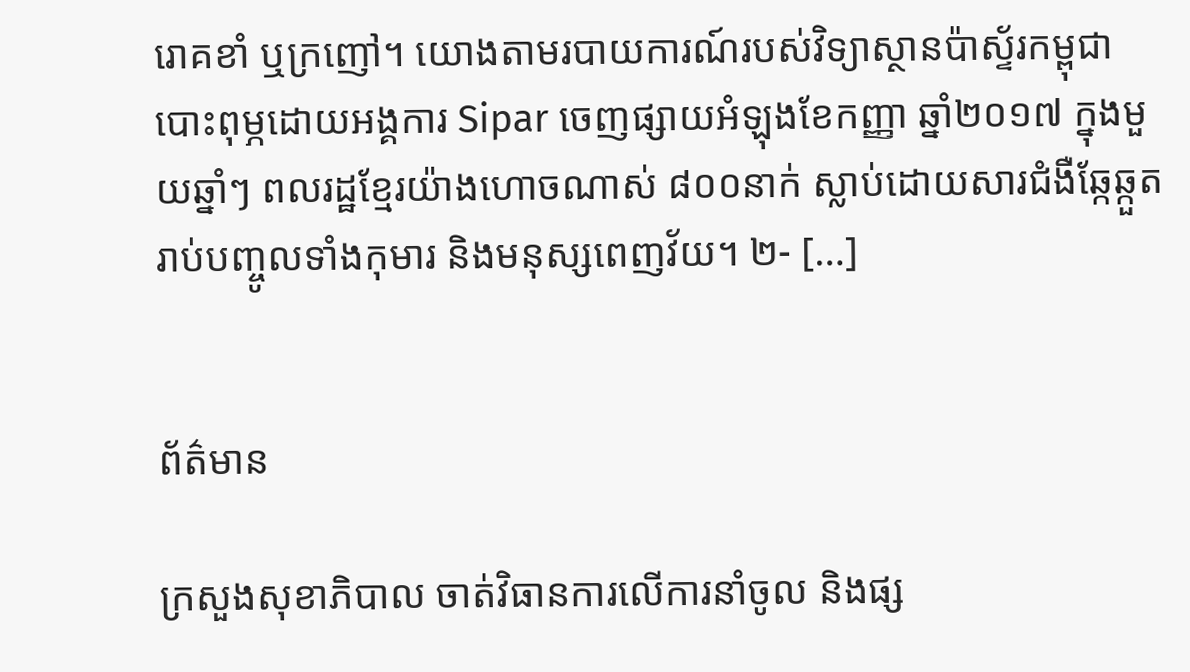រោគខាំ ឬក្រញៅ។ យោងតាមរបាយការណ៍របស់វិទ្យាស្ថានប៉ាស្ទ័រកម្ពុជា បោះពុម្ភដោយអង្គការ Sipar ចេញផ្សាយអំឡុងខែកញ្ញា ឆ្នាំ២០១៧ ក្នុងមួយឆ្នាំៗ ពលរដ្ឋខ្មែរយ៉ាងហោចណាស់ ៨០០នាក់ ស្លាប់ដោយសារជំងឺឆ្កែឆ្កួត រាប់បញ្ចូលទាំងកុមារ និងមនុស្សពេញវ័យ។ ២- […]


ព័ត៌មាន

ក្រសួងសុខាភិបាល ចាត់វិធានការលើការនាំចូល និងផ្ស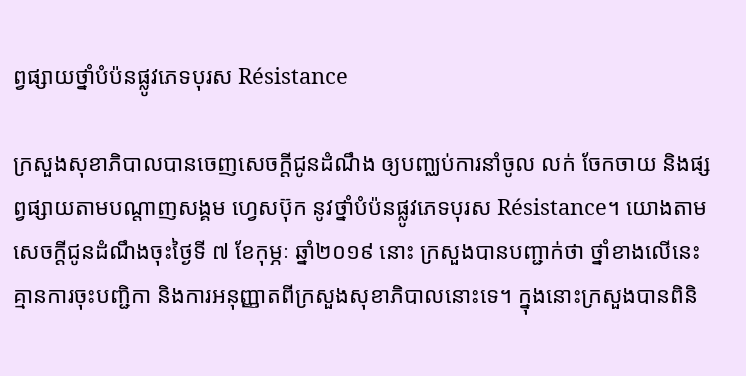ព្វផ្សាយថ្នាំបំប៉នផ្លូវភេទបុរស Résistance

ក្រសួងសុខាភិបាលបានចេញសេចក្តីជូនដំណឹង ឲ្យបញ្ឈប់ការនាំចូល លក់ ចែកចាយ និងផ្សព្វផ្សាយតាមបណ្តាញសង្គម ហ្វេសប៊ុក នូវថ្នាំបំប៉នផ្លូវភេទបុរស Résistance។ យោងតាមសេចក្តីជូនដំណឹងចុះថ្ងៃទី ៧ ខែកុម្ភៈ ឆ្នាំ២០១៩ នោះ ក្រសួងបានបញ្ជាក់ថា ថ្នាំខាងលើនេះគ្មានការចុះបញ្ជិកា និងការអនុញ្ញាតពីក្រសួងសុខាភិបាលនោះទេ។ ក្នុងនោះក្រសួងបានពិនិ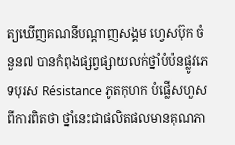ត្យឃើញគណនីបណ្តាញសង្គម ហ្វេសប៊ុក ចំនួន៧ បានកំពុងផ្សព្វផ្សាយលក់ថ្នាំបំប៉នផ្លូវភេទបុរស Résistance ភូតកុហក បំផ្លើសហួសពីការពិតថា ថ្នាំនេះជាផលិតផលមានគុណភា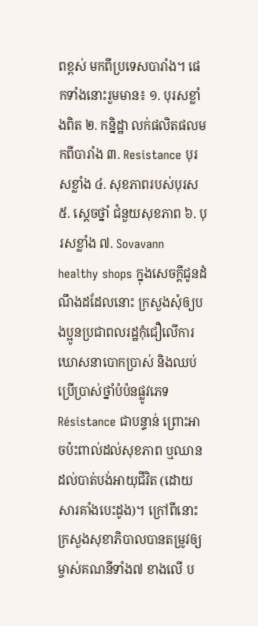ពខ្ពស់ មកពីប្រទេសបារាំង។ ផេកទាំងនោះរួមមាន៖ ១. បុរសខ្លាំងពិត ២. កន្និដ្ឋា លក់ផលិតផលមកពីបារាំង ៣. Resistance បុរសខ្លាំង ៤. សុខភាពរបស់បុរស ៥. ស្តេចថ្នាំ ជំនួយសុខភាព ៦. បុរសខ្លាំង ៧. Sovavann healthy shops ក្នុងសេចក្តីជូនដំណឹងដដែលនោះ ក្រសួងសុំឲ្យបងប្អូនប្រជាពលរដ្ឋកុំជឿលើការឃោសនាបោកប្រាស់ និងឈប់ប្រើប្រាស់ថ្នាំបំប៉នផ្លូវភេទ Résistance ជាបន្ទាន់ ព្រោះអាចប៉ះពាល់ដល់សុខភាព ឬឈានដល់បាត់បង់អាយុជីវិត (ដោយសារគាំងបេះដូង)។ ក្រៅពីនោះ ក្រសួងសុខាភិបាលបានតម្រូវឲ្យម្ចាស់គណនីទាំង៧ ខាងលើ ប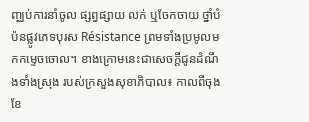ញ្ឈប់ការនាំចូល ផ្សព្វផ្សាយ លក់ ឬចែកចាយ ថ្នាំបំប៉នផ្លូវភេទបុរស Résistance ព្រមទាំងប្រមូលមកកម្ទេចចោល។ ខាងក្រោមនេះជាសេចក្តីជូនដំណឹងទាំងស្រុង របស់ក្រសួងសុខាភិបាល៖ កាលពីចុងខែ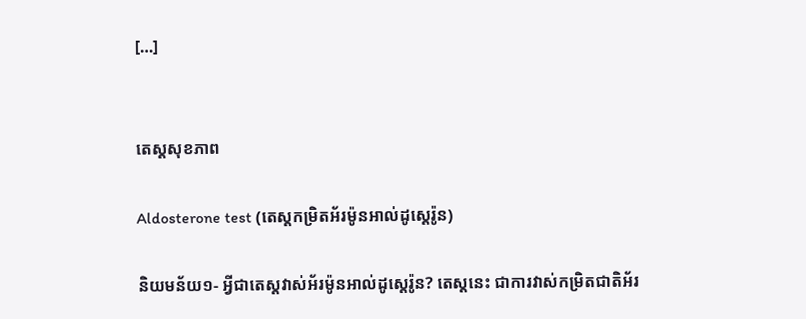[…]


តេស្ដសុខភាព

Aldosterone test (តេស្តកម្រិតអ័រម៉ូនអាល់ដូស្តេរ៉ូន)

និយមន័យ១- អ្វីជាតេស្តវាស់អ័រម៉ូនអាល់ដូស្តេរ៉ូន? តេស្តនេះ ជាការវាស់កម្រិតជាតិអ័រ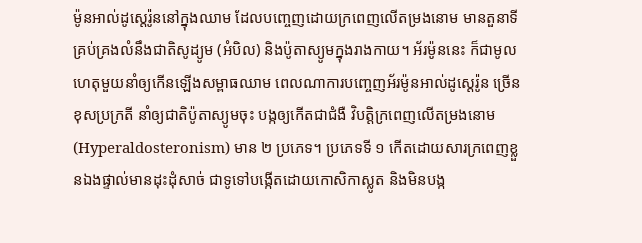ម៉ូនអាល់ដូស្តេរ៉ូននៅក្នុងឈាម ដែលបញ្ចេញដោយក្រពេញលើតម្រងនោម មានតួនាទីគ្រប់គ្រងលំនឹងជាតិសូដ្យូម (អំបិល) និងប៉ូតាស្យូមក្នុងរាងកាយ។ អ័រម៉ូននេះ ក៏ជាមូលហេតុមួយនាំឲ្យកើនឡើងសម្ពាធឈាម ពេលណាការបញ្ចេញអ័រម៉ូនអាល់ដូស្តេរ៉ូន ច្រើនខុសប្រក្រតី នាំឲ្យជាតិប៉ូតាស្យូមចុះ បង្កឲ្យកើតជាជំងឺ វិបត្តិក្រពេញលើតម្រងនោម (Hyperaldosteronism) មាន ២ ប្រភេទ។ ប្រភេទទី ១ កើតដោយសារក្រពេញខ្លួនឯងផ្ទាល់មានដុះដុំសាច់ ជាទូទៅបង្កើតដោយកោសិកាស្លូត និងមិនបង្ក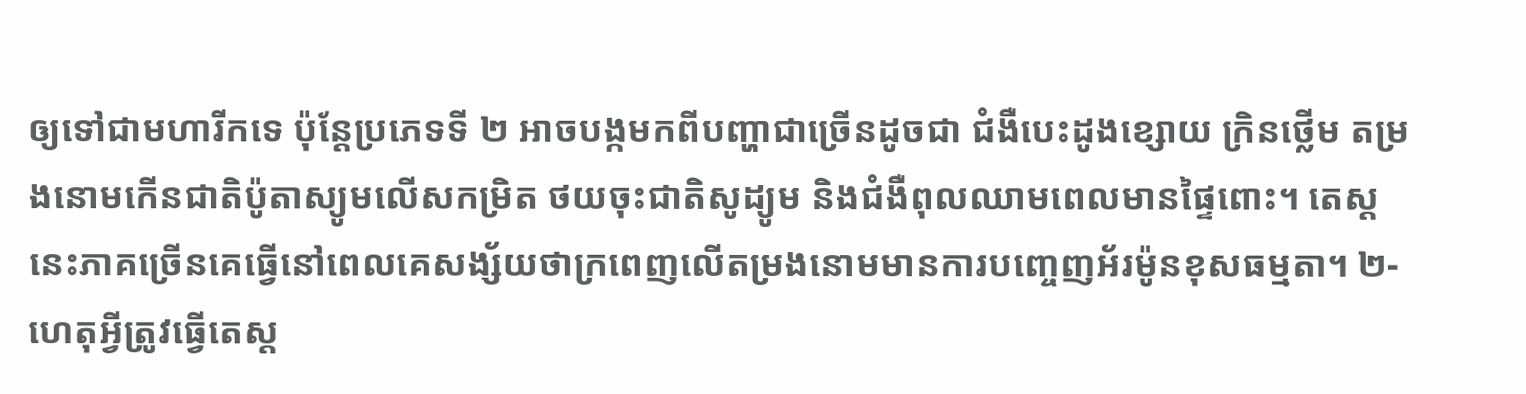ឲ្យទៅជាមហារីកទេ ប៉ុន្តែប្រភេទទី ២ អាចបង្កមកពីបញ្ហាជាច្រើនដូចជា ជំងឺបេះដូងខ្សោយ ក្រិនថ្លើម តម្រងនោមកើនជាតិប៉ូតាស្យូមលើសកម្រិត ថយចុះជាតិសូដ្យូម និងជំងឺពុលឈាមពេលមានផ្ទៃពោះ។ តេស្តនេះភាគច្រើនគេធ្វើនៅពេលគេសង្ស័យថាក្រពេញលើតម្រងនោមមានការបញ្ចេញអ័រម៉ូនខុសធម្មតា។ ២- ហេតុអ្វីត្រូវធ្វើតេស្ត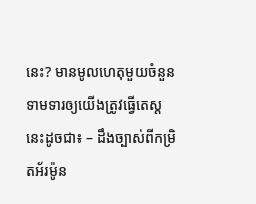នេះ? មានមូលហេតុមួយចំនួនទាមទារឲ្យយើងត្រូវធ្វើតេស្តនេះដូចជា៖ – ដឹងច្បាស់ពីកម្រិតអ័រម៉ូន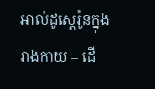អាល់ដូស្តេរ៉ូនក្នុងរាងកាយ – ដើ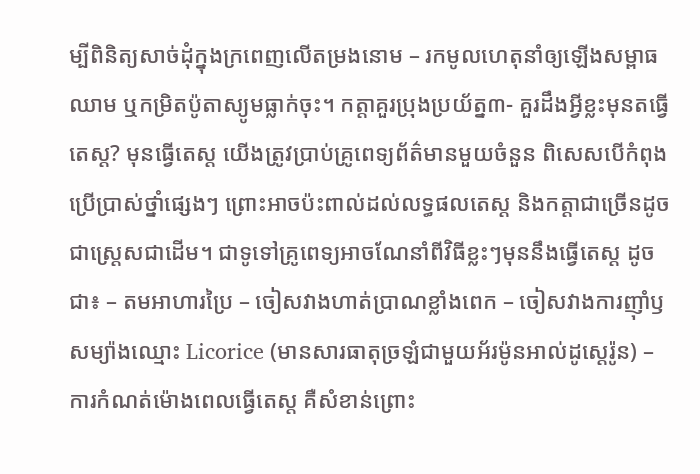ម្បីពិនិត្យសាច់ដុំក្នុងក្រពេញលើតម្រងនោម – រកមូលហេតុនាំឲ្យឡើងសម្ពាធឈាម ឬកម្រិតប៉ូតាស្យូមធ្លាក់ចុះ។ កត្តាគួរប្រុងប្រយ័ត្ន៣- គួរដឹងអ្វីខ្លះមុនតធ្វើតេស្ត? មុនធ្វើតេស្ត យើងត្រូវប្រាប់គ្រូពេទ្យព័ត៌មានមួយចំនួន ពិសេសបើកំពុងប្រើប្រាស់ថ្នាំផ្សេងៗ ព្រោះអាចប៉ះពាល់ដល់លទ្ធផលតេស្ត និងកត្តាជាច្រើនដូចជាស្ត្រេសជាដើម។ ជាទូទៅគ្រូពេទ្យអាចណែនាំពីវិធីខ្លះៗមុននឹងធ្វើតេស្ត ដូចជា៖ – តមអាហារប្រៃ – ចៀសវាងហាត់ប្រាណខ្លាំងពេក – ចៀសវាងការញ៉ាំឫសម្យ៉ាងឈ្មោះ Licorice (មានសារធាតុច្រឡំជាមួយអ័រម៉ូនអាល់ដូស្តេរ៉ូន) – ការកំណត់ម៉ោងពេលធ្វើតេស្ត គឺសំខាន់ព្រោះ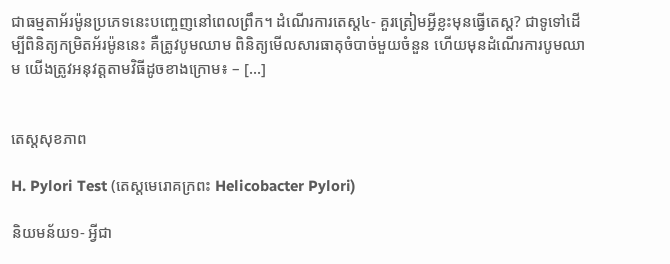ជាធម្មតាអ័រម៉ូនប្រភេទនេះបញ្ចេញនៅពេលព្រឹក។ ដំណើរការតេស្ត៤- គួរត្រៀមអ្វីខ្លះមុនធ្វើតេស្ត? ជាទូទៅដើម្បីពិនិត្យកម្រិតអ័រម៉ូននេះ គឺត្រូវបូមឈាម ពិនិត្យមើលសារធាតុចំបាច់មួយចំនួន ហើយមុនដំណើរការបូមឈាម យើងត្រូវអនុវត្តតាមវិធីដូចខាងក្រោម៖ – […]


តេស្ដសុខភាព

H. Pylori Test (តេស្តមេរោគក្រពះ Helicobacter Pylori)

និយមន័យ១- អ្វីជា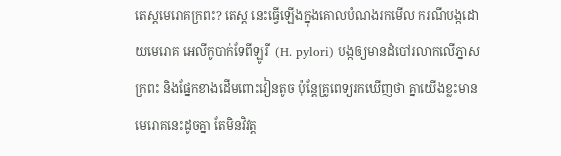តេស្តមេរោគក្រពះ? តេស្ត នេះធ្វើឡើងក្នុងគោលបំណងរកមើល ករណីបង្កដោយមេរោគ អេលីកូបាក់ទែពីឡូរី  (H. pylori) បង្កឲ្យមានដំបៅរលាកលើភ្នាសក្រពះ និងផ្នែកខាងដើមពោះវៀនតូច ប៉ុន្តែគ្រូពេទ្យរកឃើញថា គ្នាយើងខ្លះមានមេរោគនេះដូចគ្នា តែមិនវិវត្ត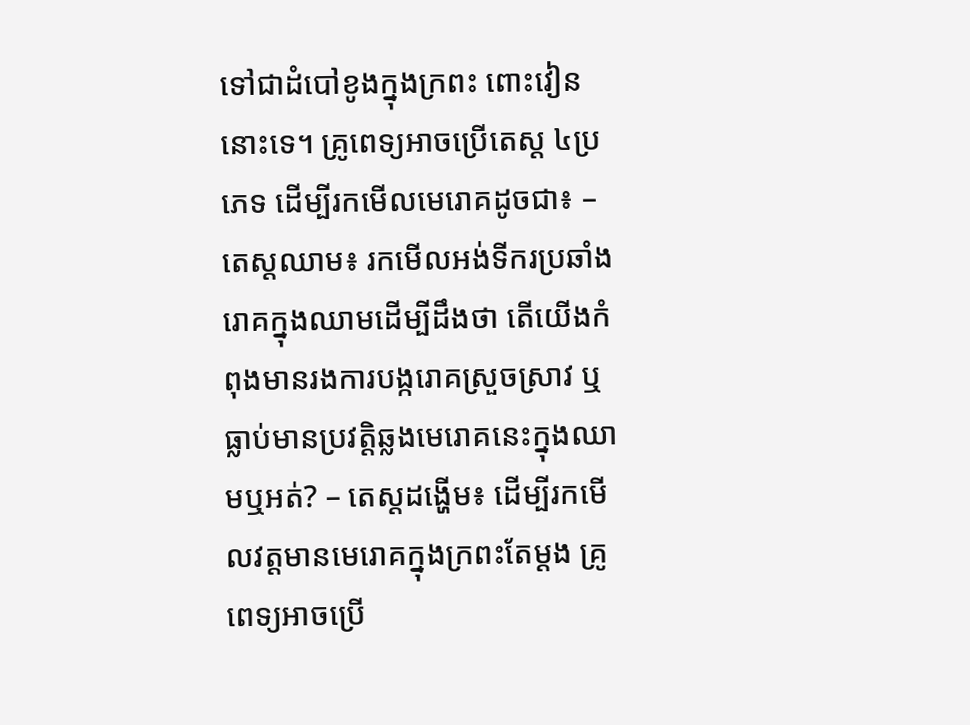ទៅជាដំបៅខូងក្នុងក្រពះ ពោះវៀននោះទេ។ គ្រូពេទ្យអាចប្រើតេស្ត ៤ប្រភេទ ដើម្បីរកមើលមេរោគដូចជា៖ – តេស្តឈាម៖ រកមើលអង់ទីករប្រឆាំងរោគក្នុងឈាមដើម្បីដឹងថា តើយើងកំពុងមានរងការបង្ករោគស្រួចស្រាវ ឬធ្លាប់មានប្រវត្តិឆ្លងមេរោគនេះក្នុងឈាមឬអត់? – តេស្តដង្ហើម៖ ដើម្បីរកមើលវត្តមានមេរោគក្នុងក្រពះតែម្ដង គ្រូពេទ្យអាចប្រើ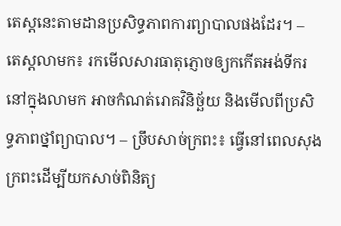តេស្តនេះតាមដានប្រសិទ្ធភាពការព្យាបាលផងដែរ។ – តេស្តលាមក៖ រកមើលសារធាតុភ្ញោចឲ្យកកើតអង់ទីករនៅក្នុងលាមក អាចកំណត់រោគវិនិច្ឆ័យ និងមើលពីប្រសិទ្ធភាពថ្នាំព្យាបាល។ – ច្រឹបសាច់ក្រពះ៖ ធ្វើនៅពេលសុងក្រពះដើម្បីយកសាច់ពិនិត្យ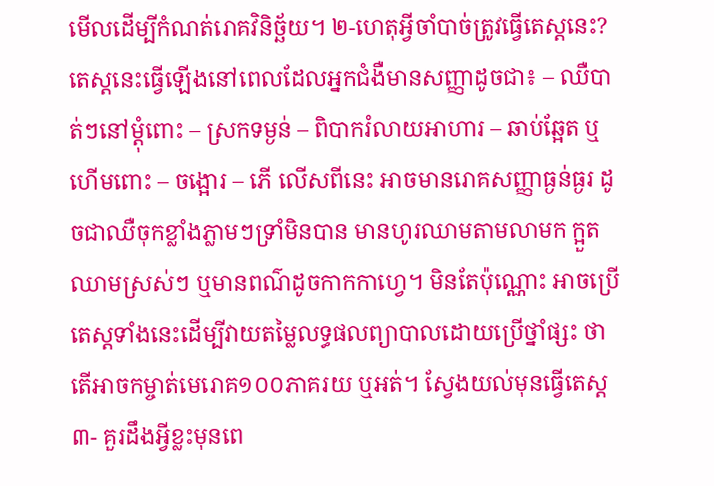មើលដើម្បីកំណត់រោគវិនិច្ឆ័យ។ ២-ហេតុអ្វីចាំបាច់ត្រូវធ្វើតេស្តនេះ? តេស្តនេះធ្វើឡើងនៅពេលដែលអ្នកជំងឺមានសញ្ញាដូចជា៖ – ឈឺបាត់ៗនៅម្ដុំពោះ – ស្រកទម្ងន់ – ពិបាករំលាយអាហារ – ឆាប់ឆ្អែត ឬហើមពោះ – ចង្អោរ – ភើ លើសពីនេះ អាចមានរោគសញ្ញាធ្ងន់ធ្ងរ ដូចជាឈឺចុកខ្លាំងភ្លាមៗទ្រាំមិនបាន មានហូរឈាមតាមលាមក ក្អួតឈាមស្រស់ៗ ឬមានពណ៌ដូចកាកកាហ្វេ។ មិនតែប៉ុណ្ណោះ អាចប្រើតេស្តទាំងនេះដើម្បីវាយតម្លៃលទ្ធផលព្យាបាលដោយប្រើថ្នាំផ្សះ ថាតើអាចកម្ចាត់មេរោគ១០០ភាគរយ ឬអត់។ ស្វែងយល់មុនធ្វើតេស្ត៣- គួរដឹងអ្វីខ្លះមុនពេ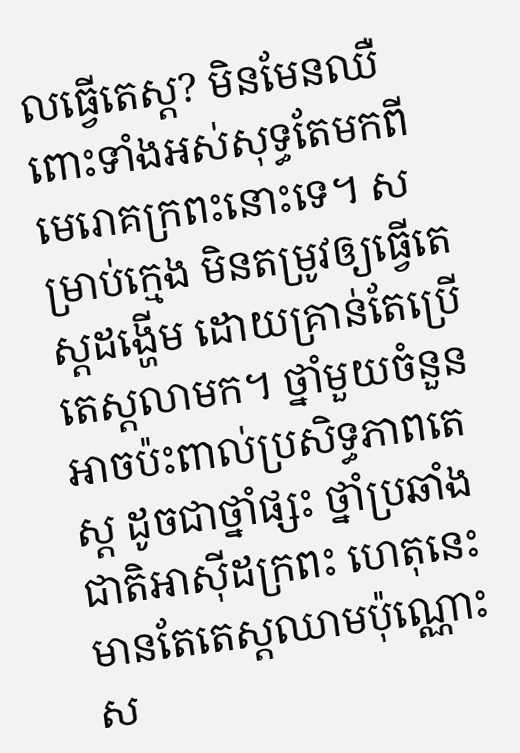លធ្វើតេស្ត? មិនមែនឈឺពោះទាំងអស់សុទ្ធតែមកពីមេរោគក្រពះនោះទេ។ សម្រាប់ក្មេង មិនតម្រូវឲ្យធ្វើតេស្តដង្ហើម ដោយគ្រាន់តែប្រើតេស្តលាមក។ ថ្នាំមួយចំនួនអាចប៉ះពាល់ប្រសិទ្ធភាពតេស្ត ដូចជាថ្នាំផ្សះ ថ្នាំប្រឆាំងជាតិអាស៊ីដក្រពះ ហេតុនេះមានតែតេស្តឈាមប៉ុណ្ណោះស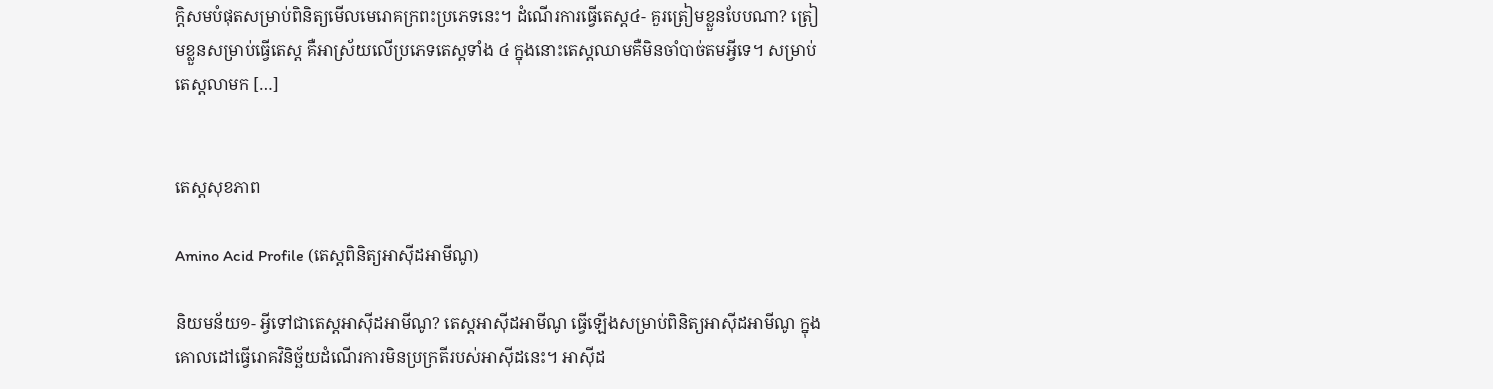ក្តិសមបំផុតសម្រាប់ពិនិត្យមើលមេរោគក្រពះប្រភេទនេះ។ ដំណើរការធ្វើតេស្ត៤- គួរត្រៀមខ្លួនបែបណា? ត្រៀមខ្លួនសម្រាប់ធ្វើតេស្ត គឺអាស្រ័យលើប្រភេទតេស្តទាំង ៤ ក្នុងនោះតេស្តឈាមគឺមិនចាំបាច់តមអ្វីទេ។ សម្រាប់តេស្តលាមក […]


តេស្ដសុខភាព

Amino Acid Profile (តេស្តពិនិត្យអាស៊ីដអាមីណូ)

និយមន័យ១- អ្វីទៅជាតេស្តអាស៊ីដអាមីណូ? តេស្តអាស៊ីដអាមីណូ ធ្វើឡើងសម្រាប់ពិនិត្យអាស៊ីដអាមីណូ ក្នុងគោលដៅធ្វើរោគវិនិច្ឆ័យដំណើរការមិនប្រក្រតីរបស់អាស៊ីដនេះ។ អាស៊ីដ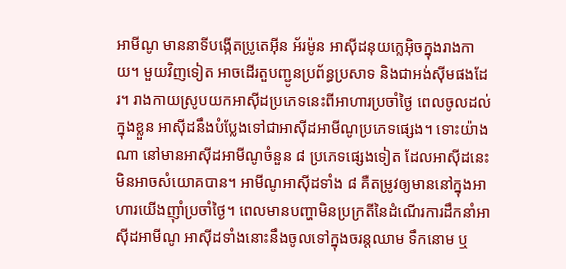អាមីណូ មាននាទីបង្កើតប្រូតេអ៊ីន អ័រម៉ូន អាស៊ីដនុយក្លេអ៊ិចក្នុងរាងកាយ។ មួយវិញទៀត អាចដើរតួបញ្ជូនប្រព័ន្ធប្រសាទ និងជាអង់ស៊ីមផងដែរ។ រាងកាយស្រូបយកអាស៊ីដប្រភេទនេះពីអាហារប្រចាំថ្ងៃ ពេលចូលដល់ក្នុងខ្លួន អាស៊ីដនឹងបំប្លែងទៅជាអាស៊ីដអាមីណូប្រភេទផ្សេង។ ទោះយ៉ាងណា នៅមានអាស៊ីដអាមីណូចំនួន ៨ ប្រភេទផ្សេងទៀត ដែលអាស៊ីដនេះមិនអាចសំយោគបាន។ អាមីណូអាស៊ីដទាំង ៨ គឺតម្រូវឲ្យមាននៅក្នុងអាហារយើងញ៉ាំប្រចាំថ្ងៃ។ ពេលមានបញ្ហាមិនប្រក្រតីនៃដំណើរការដឹកនាំអាស៊ីដអាមីណូ អាស៊ីដទាំងនោះនឹងចូលទៅក្នុងចរន្តឈាម ទឹកនោម ឬ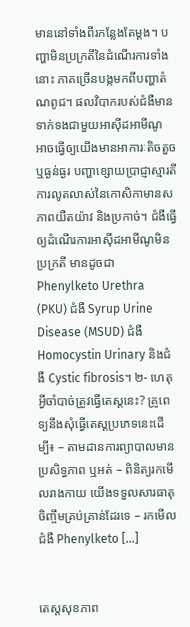មាននៅទាំងពីរកន្លែងតែម្តង។ បញ្ហាមិនប្រក្រតីនៃដំណើរការទាំងនោះ ភាគច្រើនបង្កមកពីបញ្ហាតំណពូជ។ ផលវិបាករបស់ជំងឺមានទាក់ទងជាមួយអាស៊ីដអាមីណូ អាចធ្វើឲ្យយើងមានអាការៈតិចតួច ឬធ្ងន់ធ្ងរ បញ្ហាខ្សោយប្រាជ្ញាស្មារតី ការលូតលាស់នៃកោសិកាមានសភាពយឺតយ៉ាវ និងប្រកាច់។ ជំងឺធ្វើឲ្យដំណើរការអាស៊ីដអាមីណូមិនប្រក្រតី មានដូចជា Phenylketo Urethra (PKU) ជំងឺ Syrup Urine Disease (MSUD) ជំងឺ Homocystin Urinary និងជំងឺ Cystic fibrosis។ ២- ហេតុអ្វីចាំបាច់ត្រូវធ្វើតេស្តនេះ? គ្រូពេទ្យនឹងសុំធ្វើតេស្តប្រភេទនេះដើម្បី៖ – តាមដានការព្យាបាលមានប្រសិទ្ធភាព ឬអត់ – ពិនិត្យរកមើលរាងកាយ យើងទទួលសារធាតុចិញ្ចឹមគ្រប់គ្រាន់ដែរទេ – រកមើលជំងឺ Phenylketo […]


តេស្ដសុខភាព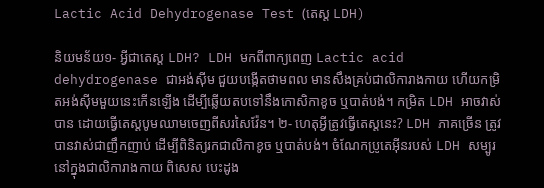Lactic Acid Dehydrogenase Test (តេស្ត LDH)

និយមន័យ១- អ្វីជាតេស្ត LDH? LDH មកពីពាក្យពេញ Lactic acid dehydrogenase ជាអង់ស៊ីម ជួយបង្កើតថាមពល មានសឹងគ្រប់ជាលិការាងកាយ ហើយកម្រិតអង់ស៊ីមមួយនេះកើនឡើង ដើម្បីឆ្លើយតបទៅនឹងកោសិកាខូច ឬបាត់បង់។ កម្រិត LDH អាចវាស់បាន ដោយធ្វើតេស្តបូមឈាមចេញពីសរសៃវ៉ែន។ ២- ហេតុអ្វីត្រូវធ្វើតេស្តនេះ? LDH ភាគច្រើន ត្រូវបានវាស់ជាញឹកញាប់ ដើម្បីពិនិត្យរកជាលិកាខូច ឬបាត់បង់។ ចំណែកប្រូតេអ៊ីនរបស់ LDH សម្បូរនៅក្នុងជាលិការាងកាយ ពិសេស បេះដូង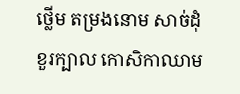ថ្លើម តម្រងនោម សាច់ដុំ ខួរក្បាល កោសិកាឈាម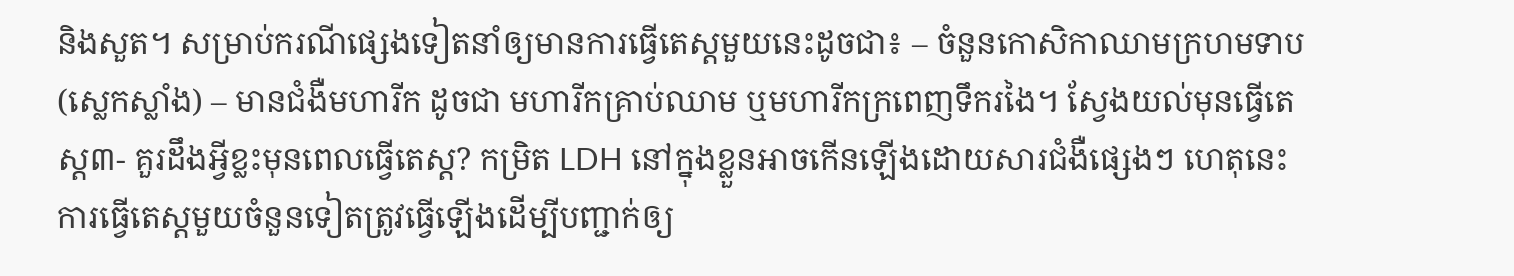និងសួត។ សម្រាប់ករណីផ្សេងទៀតនាំឲ្យមានការធ្វើតេស្តមួយនេះដូចជា៖ – ចំនួនកោសិកាឈាមក្រហមទាប (ស្លេកស្លាំង) – មានជំងឺមហារីក ដូចជា មហារីកគ្រាប់ឈាម ឬមហារីកក្រពេញទឹករងៃ។ ស្វែងយល់មុនធ្វើតេស្ត៣- គួរដឹងអ្វីខ្លះមុនពេលធ្វើតេស្ត? កម្រិត LDH នៅក្នុងខ្លួនអាចកើនឡើងដោយសារជំងឺផ្សេងៗ ហេតុនេះការធ្វើតេស្តមួយចំនួនទៀតត្រូវធ្វើឡើងដើម្បីបញ្ជាក់ឲ្យ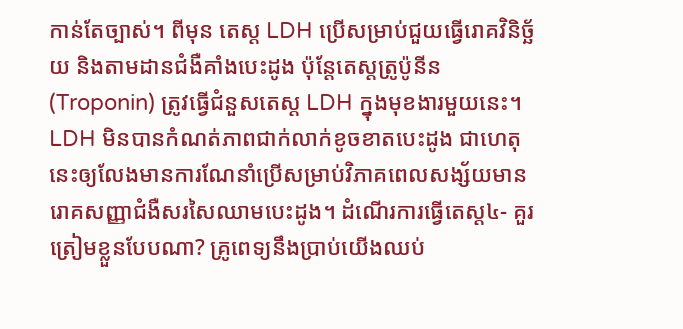កាន់តែច្បាស់។ ពីមុន តេស្ត LDH ប្រើសម្រាប់ជួយធ្វើរោគវិនិច្ឆ័យ និងតាមដានជំងឺគាំងបេះដូង ប៉ុន្តែតេស្តត្រូប៉ូនីន (Troponin) ត្រូវធ្វើជំនួសតេស្ត LDH ក្នុងមុខងារមួយនេះ។ LDH មិនបានកំណត់ភាពជាក់លាក់ខូចខាតបេះដូង ជាហេតុនេះឲ្យលែងមានការណែនាំប្រើសម្រាប់វិភាគពេលសង្ស័យមានរោគសញ្ញាជំងឺសរសៃឈាមបេះដូង។ ដំណើរការធ្វើតេស្ត៤- គួរត្រៀមខ្លួនបែបណា? គ្រូពេទ្យនឹងប្រាប់យើងឈប់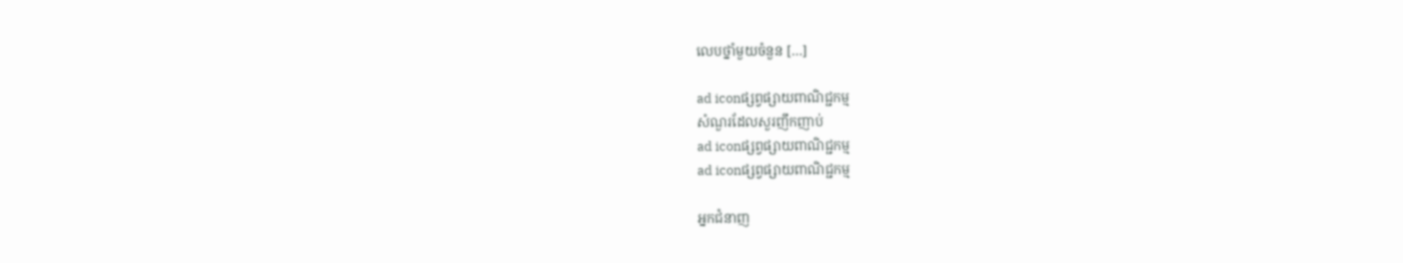លេបថ្នាំមួយចំនួន […]

ad iconផ្សព្វផ្សាយពាណិជ្ជកម្ម
សំណួរដែលសួរញឹកញាប់
ad iconផ្សព្វផ្សាយពាណិជ្ជកម្ម
ad iconផ្សព្វផ្សាយពាណិជ្ជកម្ម

អ្នកជំនាញ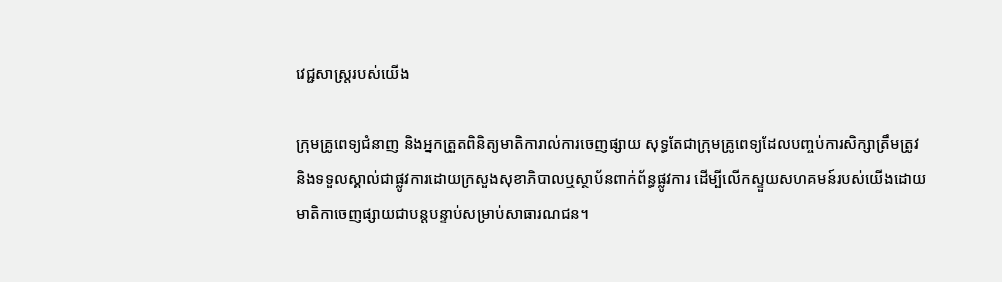វេជ្ជសាស្ត្ររបស់យើង

ក្រុមគ្រូពេទ្យជំនាញ និងអ្នកត្រួតពិនិត្យមាតិការាល់ការចេញផ្សាយ សុទ្ធតែជាក្រុមគ្រូពេទ្យដែលបញ្ចប់ការសិក្សាត្រឹមត្រូវ និងទទួលស្គាល់ជាផ្លូវការដោយក្រសួងសុខាភិបាលឬស្ថាប័នពាក់ព័ន្ធផ្លូវការ ដើម្បីលើកស្ទួយសហគមន៍របស់យើងដោយមាតិកាចេញផ្សាយជាបន្តបន្ទាប់សម្រាប់សាធារណជន។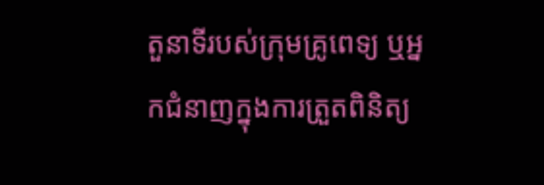តួនាទីរបស់ក្រុមគ្រូពេទ្យ ឬអ្នកជំនាញក្នុងការត្រួតពិនិត្យ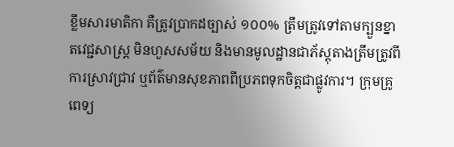ខ្លឹមសារមាតិកា គឺត្រូវប្រាកដច្បាស់ ១០០% ត្រឹមត្រូវទៅតាមក្បួនខ្នាតវេជ្ជសាស្ត្រ មិនហួសសម័យ និងមានមូលដ្ឋានជាភ័ស្តុតាងត្រឹមត្រូវពីការស្រាវជ្រាវ ឬព័ត៌មានសុខភាពពីប្រភពទុកចិត្តជាផ្លូវការ។ ក្រុមគ្រូពេទ្យ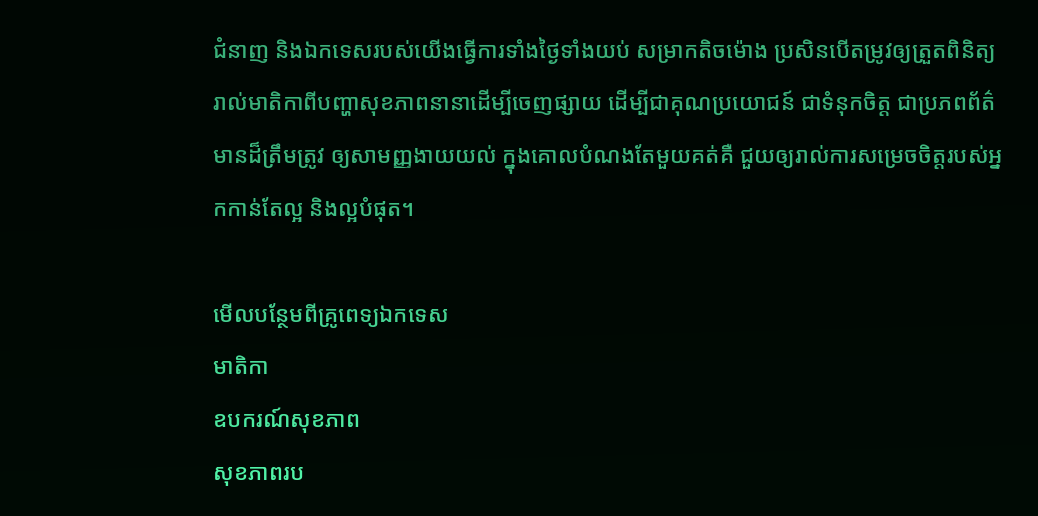ជំនាញ និងឯកទេសរបស់យើងធ្វើការទាំងថ្ងៃទាំងយប់ សម្រាកតិចម៉ោង ប្រសិនបើតម្រូវឲ្យត្រួតពិនិត្យរាល់មាតិកាពីបញ្ហាសុខភាពនានាដើម្បីចេញផ្សាយ ដើម្បីជាគុណប្រយោជន៍ ជាទំនុកចិត្ត ជាប្រភពព័ត៌មានដ៏ត្រឹមត្រូវ ឲ្យសាមញ្ញងាយយល់ ក្នុងគោលបំណងតែមួយគត់គឺ ជួយឲ្យរាល់ការសម្រេចចិត្តរបស់អ្នកកាន់តែល្អ និងល្អបំផុត។

មើលបន្ថែមពីគ្រូពេទ្យឯកទេស
មាតិកា
ឧបករណ៍សុខភាព
សុខភាពរប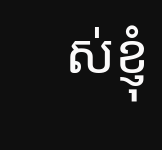ស់ខ្ញុំ